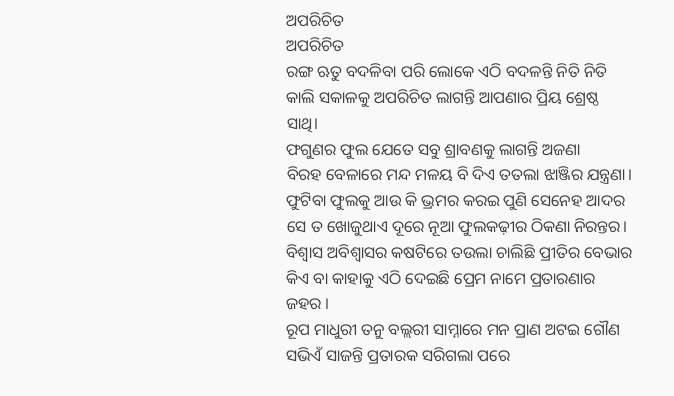ଅପରିଚିତ
ଅପରିଚିତ
ରଙ୍ଗ ଋତୁ ବଦଳିବା ପରି ଲୋକେ ଏଠି ବଦଳନ୍ତି ନିତି ନିତି
କାଲି ସକାଳକୁ ଅପରିଚିତ ଲାଗନ୍ତି ଆପଣାର ପ୍ରିୟ ଶ୍ରେଷ୍ଠ ସାଥି।
ଫଗୁଣର ଫୁଲ ଯେତେ ସବୁ ଶ୍ରାବଣକୁ ଲାଗନ୍ତି ଅଜଣା
ବିରହ ବେଳାରେ ମନ୍ଦ ମଳୟ ବି ଦିଏ ତତଲା ଝାଞ୍ଜିର ଯନ୍ତ୍ରଣା।
ଫୁଟିବା ଫୁଲକୁ ଆଉ କି ଭ୍ରମର କରଇ ପୁଣି ସେନେହ ଆଦର
ସେ ତ ଖୋଜୁଥାଏ ଦୂରେ ନୂଆ ଫୁଲକଢ଼ୀର ଠିକଣା ନିରନ୍ତର।
ବିଶ୍ବାସ ଅବିଶ୍ଵାସର କଷଟିରେ ତଉଲା ଚାଲିଛି ପ୍ରୀତିର ବେଭାର
କିଏ ବା କାହାକୁ ଏଠି ଦେଇଛି ପ୍ରେମ ନାମେ ପ୍ରତାରଣାର ଜହର ।
ରୂପ ମାଧୁରୀ ତନୁ ବଲ୍ଲରୀ ସାମ୍ନାରେ ମନ ପ୍ରାଣ ଅଟଇ ଗୌଣ
ସଭିଏଁ ସାଜନ୍ତି ପ୍ରତାରକ ସରିଗଲା ପରେ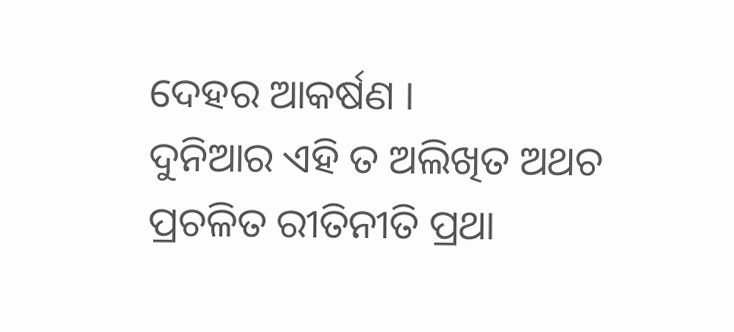ଦେହର ଆକର୍ଷଣ ।
ଦୁନିଆର ଏହି ତ ଅଲିଖିତ ଅଥଚ ପ୍ରଚଳିତ ରୀତିନୀତି ପ୍ରଥା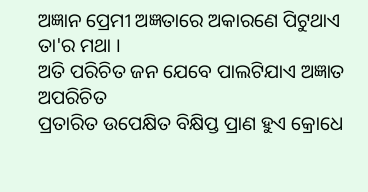ଅଜ୍ଞାନ ପ୍ରେମୀ ଅଜ୍ଞତାରେ ଅକାରଣେ ପିଟୁଥାଏ ତା'ର ମଥା ।
ଅତି ପରିଚିତ ଜନ ଯେବେ ପାଲଟିଯାଏ ଅଜ୍ଞାତ ଅପରିଚିତ
ପ୍ରତାରିତ ଉପେକ୍ଷିତ ବିକ୍ଷିପ୍ତ ପ୍ରାଣ ହୁଏ କ୍ରୋଧେ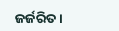ଜର୍ଜରିତ ।